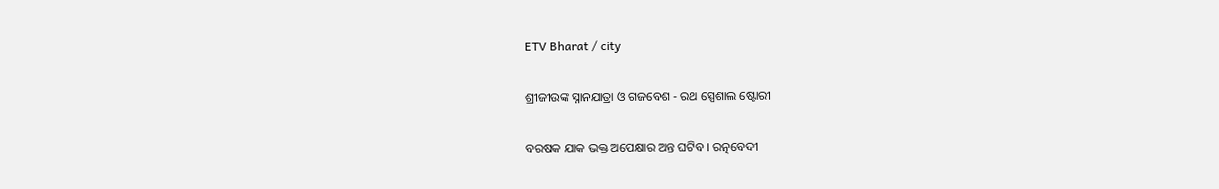ETV Bharat / city

ଶ୍ରୀଜୀଉଙ୍କ ସ୍ନାନଯାତ୍ରା ଓ ଗଜବେଶ - ରଥ ସ୍ପେଶାଲ ଷ୍ଟୋରୀ

ବରଷକ ଯାକ ଭକ୍ତ ଅପେକ୍ଷାର ଅନ୍ତ ଘଟିବ । ରତ୍ନବେଦୀ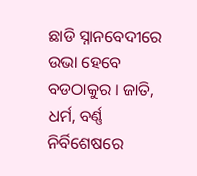ଛାଡି ସ୍ନାନବେଦୀରେ ଉଭା ହେବେ ବଡଠାକୁର । ଜାତି, ଧର୍ମ, ବର୍ଣ୍ଣ ନିର୍ବିଶେଷରେ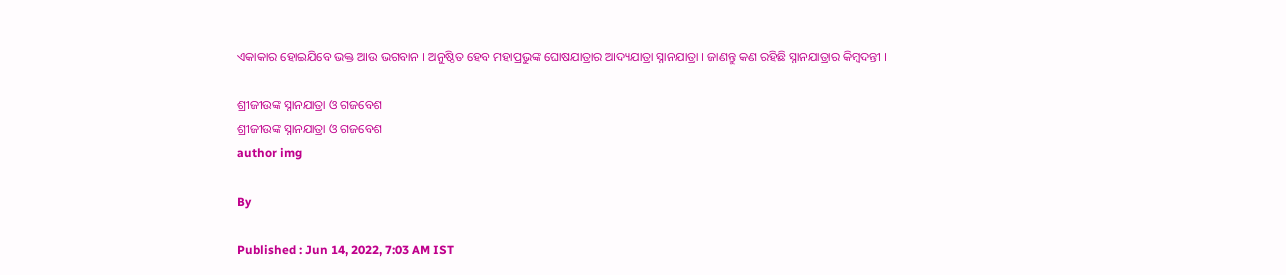ଏକାକାର ହୋଇଯିବେ ଭକ୍ତ ଆଉ ଭଗବାନ । ଅନୁଷ୍ଠିତ ହେବ ମହାପ୍ରଭୁଙ୍କ ଘୋଷଯାତ୍ରାର ଆଦ୍ୟଯାତ୍ରା ସ୍ନାନଯାତ୍ରା । ଜାଣନ୍ତୁ କଣ ରହିଛି ସ୍ନାନଯାତ୍ରାର କିମ୍ବଦନ୍ତୀ ।

ଶ୍ରୀଜୀଉଙ୍କ ସ୍ନାନଯାତ୍ରା ଓ ଗଜବେଶ
ଶ୍ରୀଜୀଉଙ୍କ ସ୍ନାନଯାତ୍ରା ଓ ଗଜବେଶ
author img

By

Published : Jun 14, 2022, 7:03 AM IST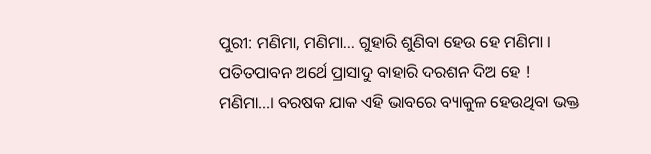ପୁରୀ: ମଣିମା, ମଣିମା... ଗୁହାରି ଶୁଣିବା ହେଉ ହେ ମଣିମା । ପତିତପାବନ ଅର୍ଥେ ପ୍ରାସାଦୁ ବାହାରି ଦରଶନ ଦିଅ ହେ ! ମଣିମା...। ବରଷକ ଯାକ ଏହି ଭାବରେ ବ୍ୟାକୁଳ ହେଉଥିବା ଭକ୍ତ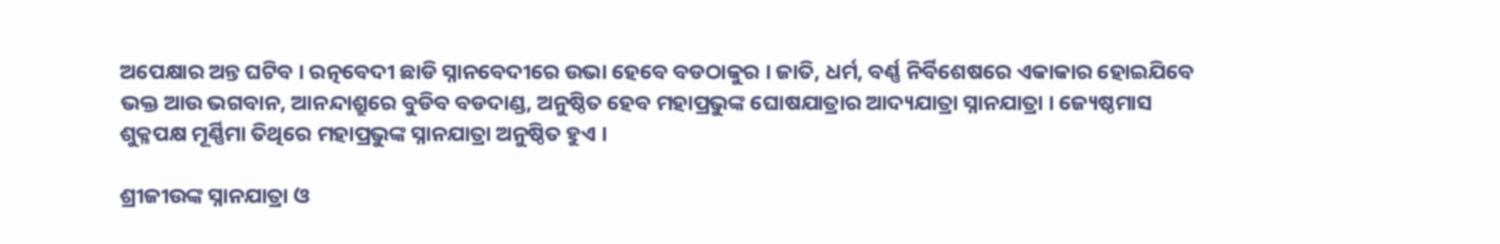ଅପେକ୍ଷାର ଅନ୍ତ ଘଟିବ । ରତ୍ନବେଦୀ ଛାଡି ସ୍ନାନବେଦୀରେ ଉଭା ହେବେ ବଡଠାକୁର । ଜାତି, ଧର୍ମ, ବର୍ଣ୍ଣ ନିର୍ବିଶେଷରେ ଏକାକାର ହୋଇଯିବେ ଭକ୍ତ ଆଉ ଭଗବାନ, ଆନନ୍ଦାଶ୍ରୁରେ ବୁଡିବ ବଡଦାଣ୍ଡ, ଅନୁଷ୍ଠିତ ହେବ ମହାପ୍ରଭୁଙ୍କ ଘୋଷଯାତ୍ରାର ଆଦ୍ୟଯାତ୍ରା ସ୍ନାନଯାତ୍ରା । ଜ୍ୟେଷ୍ଠମାସ ଶୁକ୍ଳପକ୍ଷ ମୂର୍ଣ୍ଣିମା ତିଥିରେ ମହାପ୍ରଭୁଙ୍କ ସ୍ନାନଯାତ୍ରା ଅନୁଷ୍ଠିତ ହୁଏ ।

ଶ୍ରୀଜୀଉଙ୍କ ସ୍ନାନଯାତ୍ରା ଓ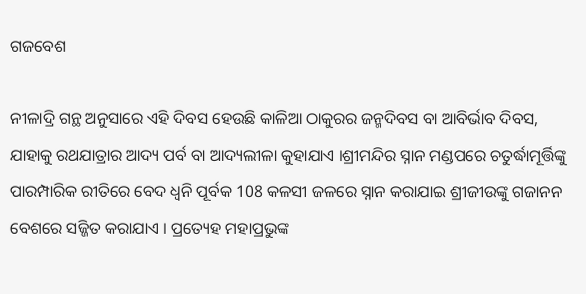ଗଜବେଶ

ନୀଳାଦ୍ରି ଗନ୍ଥ ଅନୁସାରେ ଏହି ଦିବସ ହେଉଛି କାଳିଆ ଠାକୁରର ଜନ୍ମଦିବସ ବା ଆବିର୍ଭାବ ଦିବସ, ଯାହାକୁ ରଥଯାତ୍ରାର ଆଦ୍ୟ ପର୍ବ ବା ଆଦ୍ୟଲୀଳା କୁହାଯାଏ ।ଶ୍ରୀମନ୍ଦିର ସ୍ନାନ ମଣ୍ଡପରେ ଚତୁର୍ଦ୍ଧାମୂର୍ତ୍ତିଙ୍କୁ ପାରମ୍ପାରିକ ରୀତିରେ ବେଦ ଧ୍ବନି ପୂର୍ବକ 108 କଳସୀ ଜଳରେ ସ୍ନାନ କରାଯାଇ ଶ୍ରୀଜୀଉଙ୍କୁ ଗଜାନନ ବେଶରେ ସଜ୍ଜିତ କରାଯାଏ । ପ୍ରତ୍ୟେହ ମହାପ୍ରଭୁଙ୍କ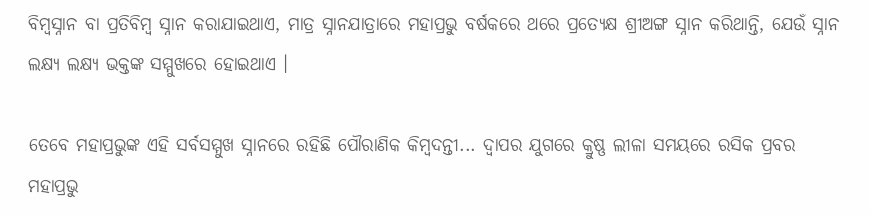ବିମ୍ବସ୍ନାନ ବା ପ୍ରତିବିମ୍ବ ସ୍ନାନ କରାଯାଇଥାଏ, ମାତ୍ର ସ୍ନାନଯାତ୍ରାରେ ମହାପ୍ରଭୁ ବର୍ଷକରେ ଥରେ ପ୍ରତ୍ୟେକ୍ଷ ଶ୍ରୀଅଙ୍ଗ ସ୍ନାନ କରିଥାନ୍ତି, ଯେଉଁ ସ୍ନାନ ଲକ୍ଷ୍ୟ ଲକ୍ଷ୍ୟ ଭକ୍ତଙ୍କ ସମ୍ମୁଖରେ ହୋଇଥାଏ ।

ତେବେ ମହାପ୍ରଭୁଙ୍କ ଏହି ସର୍ବସମ୍ମୁଖ ସ୍ନାନରେ ରହିଛି ପୌରାଣିକ କିମ୍ବଦନ୍ତୀ... ଦ୍ବାପର ଯୁଗରେ କ୍ରୁଷ୍ଣ ଲୀଳା ସମୟରେ ରସିକ ପ୍ରବର ମହାପ୍ରଭୁ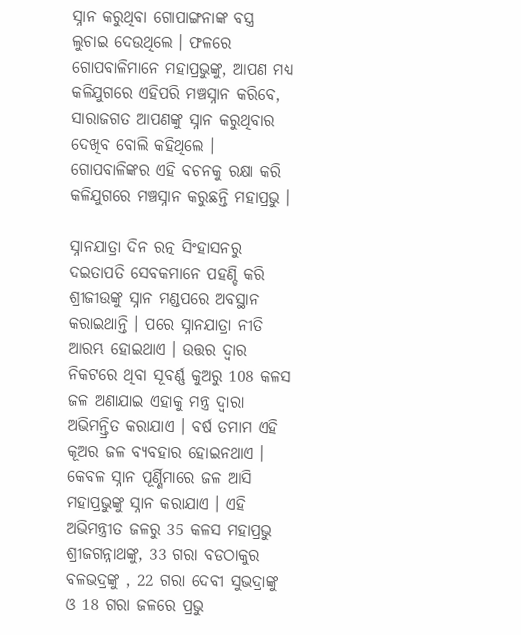ସ୍ନାନ କରୁଥିବା ଗୋପାଙ୍ଗନାଙ୍କ ବସ୍ତ୍ର ଲୁଚାଇ ଦେଉଥିଲେ । ଫଳରେ ଗୋପବାଳିମାନେ ମହାପ୍ରଭୁଙ୍କୁ, ଆପଣ ମଧ୍ୟ କଳିଯୁଗରେ ଏହିପରି ମଞ୍ଚସ୍ନାନ କରିବେ, ସାରାଜଗତ ଆପଣଙ୍କୁ ସ୍ନାନ କରୁଥିବାର ଦେଖିବ ବୋଲି କହିଥିଲେ । ଗୋପବାଳିଙ୍କର ଏହି ବଚନକୁ ରକ୍ଷା କରି କଳିଯୁଗରେ ମଞ୍ଚସ୍ନାନ କରୁଛନ୍ତି ମହାପ୍ରଭୁ ।

ସ୍ନାନଯାତ୍ରା ଦିନ ରତ୍ନ ସିଂହାସନରୁ ଦଇତାପତି ସେବକମାନେ ପହଣ୍ଡି କରି ଶ୍ରୀଜୀଉଙ୍କୁ ସ୍ନାନ ମଣ୍ଡପରେ ଅବସ୍ଥାନ କରାଇଥାନ୍ତି । ପରେ ସ୍ନାନଯାତ୍ରା ନୀତି ଆରମ୍ଭ ହୋଇଥାଏ । ଉତ୍ତର ଦ୍ବାର ନିକଟରେ ଥିବା ସୂବର୍ଣ୍ଣ କୁଅରୁ 108 କଳସ ଜଳ ଅଣାଯାଇ ଏହାକୁ ମନ୍ତ୍ର ଦ୍ବାରା ଅଭିମନ୍ତ୍ରିତ କରାଯାଏ । ବର୍ଷ ତମାମ ଏହି କୂଅର ଜଳ ବ୍ୟବହାର ହୋଇନଥାଏ । କେବଳ ସ୍ନାନ ପୂର୍ଣ୍ଣିମାରେ ଜଳ ଆସି ମହାପ୍ରଭୁଙ୍କୁ ସ୍ନାନ କରାଯାଏ । ଏହି ଅଭିମନ୍ତ୍ରୀତ ଜଳରୁ 35 କଳସ ମହାପ୍ରଭୁ ଶ୍ରୀଜଗନ୍ନାଥଙ୍କୁ, 33 ଗରା ବଡଠାକୁର ବଳଭଦ୍ରଙ୍କୁ , 22 ଗରା ଦେବୀ ସୁଭଦ୍ରାଙ୍କୁ ଓ 18 ଗରା ଜଳରେ ପ୍ରଭୁ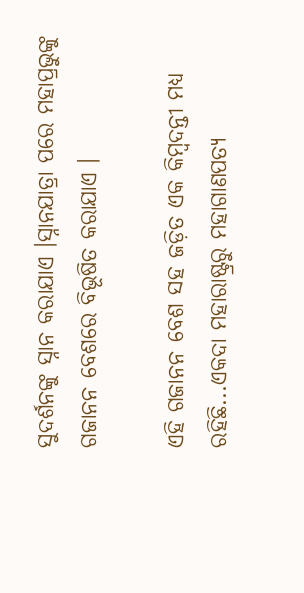ସୁଦର୍ଶନଙ୍କୁ ସ୍ନାନ କରାଯାଏ ।ସ୍ନାନଯାତ୍ରା ପରେ ମହାପ୍ରଭୁଙ୍କୁ ଗଜାନନ ବେଶରେ ବିଭୂଷିତ କରାଯାଏ ।

ଏହି ଗଜାନନ ବେଶ ସହ ଜଡ଼ିତ ଏକ କିମ୍ବଦନ୍ତୀ ମଧ୍ୟ ରହିଛି...ଏକଦା ମହାରାଷ୍ଟ୍ରରୁ ମହାଗାଣପତ୍ୟ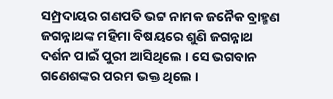ସମ୍ପ୍ରଦାୟର ଗଣପତି ଭଟ୍ଟ ନାମକ ଜନୈକ ବ୍ରାହ୍ମଣ ଜଗନ୍ନାଥଙ୍କ ମହିମା ବିଷୟରେ ଶୁଣି ଜଗନ୍ନାଥ ଦର୍ଶନ ପାଇଁ ପୁରୀ ଆସିଥିଲେ । ସେ ଭଗବାନ ଗଣେଶଙ୍କର ପରମ ଭକ୍ତ ଥିଲେ ।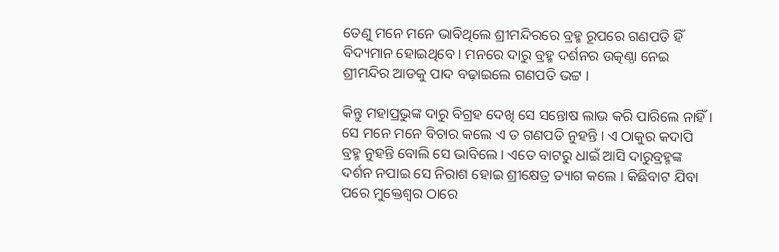ତେଣୁ ମନେ ମନେ ଭାବିଥିଲେ ଶ୍ରୀମନ୍ଦିରରେ ବ୍ରହ୍ମ ରୂପରେ ଗଣପତି ହିଁ ବିଦ୍ୟମାନ ହୋଇଥିବେ । ମନରେ ଦାରୁ ବ୍ରହ୍ମ ଦର୍ଶନର ଉତ୍କଣ୍ଠା ନେଇ ଶ୍ରୀମନ୍ଦିର ଆଡକୁ ପାଦ ବଢ଼ାଇଲେ ଗଣପତି ଭଟ୍ଟ ।

କିନ୍ତୁ ମହାପ୍ରଭୁଙ୍କ ଦାରୁ ବିଗ୍ରହ ଦେଖି ସେ ସନ୍ତୋଷ ଲାଭ କରି ପାରିଲେ ନାହିଁ । ସେ ମନେ ମନେ ବିଚାର କଲେ ଏ ତ ଗଣପତି ନୁହନ୍ତି । ଏ ଠାକୁର କଦାପି ବ୍ରହ୍ମ ନୁହନ୍ତି ବୋଲି ସେ ଭାବିଲେ । ଏତେ ବାଟରୁ ଧାଇଁ ଆସି ଦାରୁବ୍ରହ୍ମଙ୍କ ଦର୍ଶନ ନପାଇ ସେ ନିରାଶ ହୋଇ ଶ୍ରୀକ୍ଷେତ୍ର ତ୍ୟାଗ କଲେ । କିଛିବାଟ ଯିବା ପରେ ମୁକ୍ତେଶ୍ବର ଠାରେ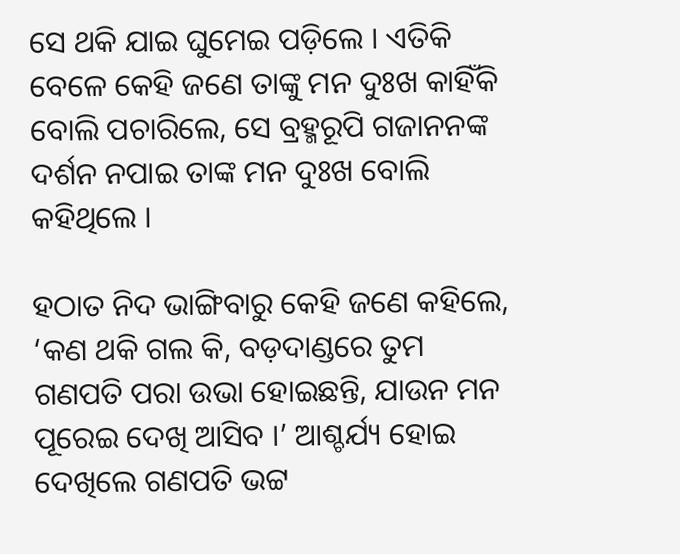ସେ ଥକି ଯାଇ ଘୁମେଇ ପଡ଼ିଲେ । ଏତିକି ବେଳେ କେହି ଜଣେ ତାଙ୍କୁ ମନ ଦୁଃଖ କାହିଁକି ବୋଲି ପଚାରିଲେ, ସେ ବ୍ରହ୍ମରୂପି ଗଜାନନଙ୍କ ଦର୍ଶନ ନପାଇ ତାଙ୍କ ମନ ଦୁଃଖ ବୋଲି କହିଥିଲେ ।

ହଠାତ ନିଦ ଭାଙ୍ଗିବାରୁ କେହି ଜଣେ କହିଲେ, ‘କଣ ଥକି ଗଲ କି, ବଡ଼ଦାଣ୍ଡରେ ତୁମ ଗଣପତି ପରା ଉଭା ହୋଇଛନ୍ତି, ଯାଉନ ମନ ପୂରେଇ ଦେଖି ଆସିବ ।’ ଆଶ୍ଚର୍ଯ୍ୟ ହୋଇ ଦେଖିଲେ ଗଣପତି ଭଟ୍ଟ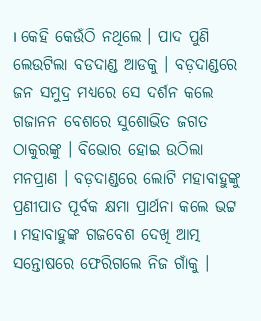। କେହି କେଉଁଠି ନଥିଲେ । ପାଦ ପୁଣି ଲେଉଟିଲା ବଡଦାଣ୍ଡ ଆଡକୁ । ବଡ଼ଦାଣ୍ଡରେ ଜନ ସମୁଦ୍ର ମଧ୍ୟରେ ସେ ଦର୍ଶନ କଲେ ଗଜାନନ ବେଶରେ ସୁଶୋଭିତ ଜଗତ ଠାକୁରଙ୍କୁ । ବିଭୋର ହୋଇ ଉଠିଲା ମନପ୍ରାଣ । ବଡ଼ଦାଣ୍ଡରେ ଲୋଟି ମହାବାହୁଙ୍କୁ ପ୍ରଣୀପାତ ପୂର୍ବକ କ୍ଷମା ପ୍ରାର୍ଥନା କଲେ ଭଟ୍ଟ । ମହାବାହୁଙ୍କ ଗଜବେଶ ଦେଖି ଆତ୍ମ ସନ୍ତୋଷରେ ଫେରିଗଲେ ନିଜ ଗାଁକୁ ।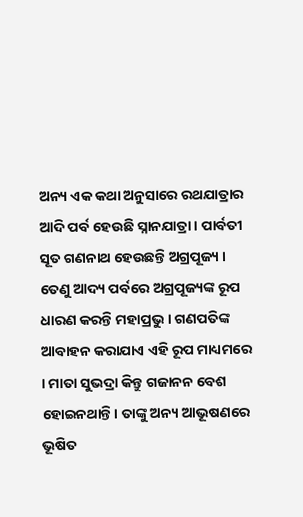ଅନ୍ୟ ଏକ କଥା ଅନୁସାରେ ରଥଯାତ୍ରାର ଆଦି ପର୍ବ ହେଉଛି ସ୍ନାନଯାତ୍ରା । ପାର୍ବତୀ ସୂତ ଗଣନାଥ ହେଉଛନ୍ତି ଅଗ୍ରପୂଜ୍ୟ । ତେଣୁ ଆଦ୍ୟ ପର୍ବରେ ଅଗ୍ରପୂଜ୍ୟଙ୍କ ରୂପ ଧାରଣ କରନ୍ତି ମହାପ୍ରଭୁ । ଗଣପତିଙ୍କ ଆବାହନ କରାଯାଏ ଏହି ରୂପ ମାଧ୍ୟମରେ । ମାତା ସୁଭଦ୍ରା କିନ୍ତୁ ଗଜାନନ ବେଶ ହୋଇନଥାନ୍ତି। ତାଙ୍କୁ ଅନ୍ୟ ଆଭୂଷଣରେ ଭୂଷିତ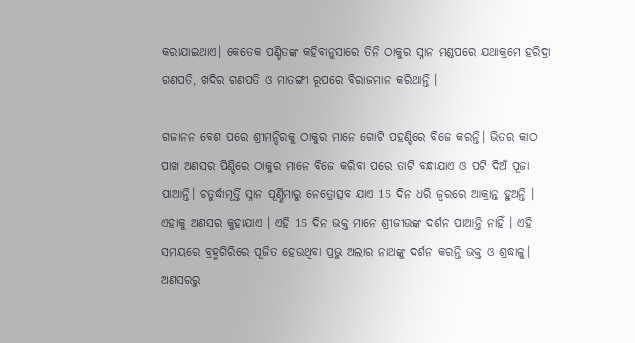କରାଯାଇଥାଏ। କେତେକ ପଣ୍ଡିତଙ୍କ କହିବାନୁସାରେ ତିନି ଠାକୁର ସ୍ନାନ ମଣ୍ଡପରେ ଯଥାକ୍ରମେ ହରିଦ୍ରା ଗଣପତି, ଖଦିର ଗଣପତି ଓ ମାତଙ୍ଗୀ ରୂପରେ ବିରାଜମାନ କରିଥାନ୍ତି ।

ଗଜାନନ ବେଶ ପରେ ଶ୍ରୀମନ୍ଦିରକୁ ଠାକୁର ମାନେ ଗୋଟି ପହଣ୍ଡିରେ ବିଜେ କରନ୍ତି। ଭିତର କାଠ ପାଖ ଅଣସର ପିଣ୍ଡିରେ ଠାକୁର ମାନେ ବିଜେ କରିବା ପରେ ତାଟି ବନ୍ଧାଯାଏ ଓ ପଟି ଦିଅଁ ପୂଜା ପାଆନ୍ତି। ଚତୁର୍ଦ୍ଧାମୂର୍ତ୍ତି ସ୍ନାନ ପୂର୍ଣ୍ଣିମାରୁ ନେତ୍ରୋତ୍ସବ ଯାଏ 15 ଦିନ ଧରି ଜ୍ବରରେ ଆକ୍ରାନ୍ତ ହୁଅନ୍ତି । ଏହାକୁ ଅଣସର କୁହାଯାଏ । ଏହି 15 ଦିନ ଭକ୍ତ ମାନେ ଶ୍ରୀଜୀଉଙ୍କ ଦର୍ଶନ ପାଆନ୍ତି ନାହିଁ । ଏହି ସମୟରେ ବ୍ରହ୍ମଗିରିରେ ପୂଜିତ ହେଉଥିବା ପ୍ରଭୁ ଅଲାର ନାଥଙ୍କୁ ଦର୍ଶନ କରନ୍ତି ଭକ୍ତ ଓ ଶ୍ରଦ୍ଧାଳୁ। ଅଣସରରୁ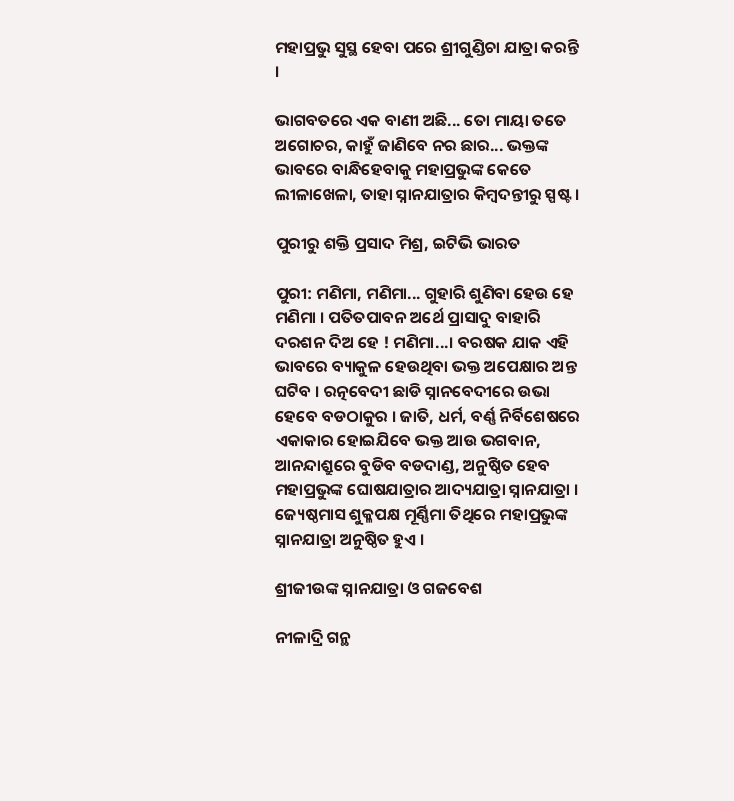ମହାପ୍ରଭୁ ସୁସ୍ଥ ହେବା ପରେ ଶ୍ରୀଗୁଣ୍ଡିଚା ଯାତ୍ରା କରନ୍ତି ।

ଭାଗବତରେ ଏକ ବାଣୀ ଅଛି... ତୋ ମାୟା ତତେ ଅଗୋଚର, କାହୁଁ ଜାଣିବେ ନର ଛାର... ଭକ୍ତଙ୍କ ଭାବରେ ବାନ୍ଧିହେବାକୁ ମହାପ୍ରଭୁଙ୍କ କେତେ ଲୀଳାଖେଳା, ତାହା ସ୍ନାନଯାତ୍ରାର କିମ୍ବଦନ୍ତୀରୁ ସ୍ପଷ୍ଟ ।

ପୁରୀରୁ ଶକ୍ତି ପ୍ରସାଦ ମିଶ୍ର, ଇଟିଭି ଭାରତ

ପୁରୀ: ମଣିମା, ମଣିମା... ଗୁହାରି ଶୁଣିବା ହେଉ ହେ ମଣିମା । ପତିତପାବନ ଅର୍ଥେ ପ୍ରାସାଦୁ ବାହାରି ଦରଶନ ଦିଅ ହେ ! ମଣିମା...। ବରଷକ ଯାକ ଏହି ଭାବରେ ବ୍ୟାକୁଳ ହେଉଥିବା ଭକ୍ତ ଅପେକ୍ଷାର ଅନ୍ତ ଘଟିବ । ରତ୍ନବେଦୀ ଛାଡି ସ୍ନାନବେଦୀରେ ଉଭା ହେବେ ବଡଠାକୁର । ଜାତି, ଧର୍ମ, ବର୍ଣ୍ଣ ନିର୍ବିଶେଷରେ ଏକାକାର ହୋଇଯିବେ ଭକ୍ତ ଆଉ ଭଗବାନ, ଆନନ୍ଦାଶ୍ରୁରେ ବୁଡିବ ବଡଦାଣ୍ଡ, ଅନୁଷ୍ଠିତ ହେବ ମହାପ୍ରଭୁଙ୍କ ଘୋଷଯାତ୍ରାର ଆଦ୍ୟଯାତ୍ରା ସ୍ନାନଯାତ୍ରା । ଜ୍ୟେଷ୍ଠମାସ ଶୁକ୍ଳପକ୍ଷ ମୂର୍ଣ୍ଣିମା ତିଥିରେ ମହାପ୍ରଭୁଙ୍କ ସ୍ନାନଯାତ୍ରା ଅନୁଷ୍ଠିତ ହୁଏ ।

ଶ୍ରୀଜୀଉଙ୍କ ସ୍ନାନଯାତ୍ରା ଓ ଗଜବେଶ

ନୀଳାଦ୍ରି ଗନ୍ଥ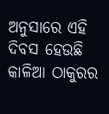ଅନୁସାରେ ଏହି ଦିବସ ହେଉଛି କାଳିଆ ଠାକୁରର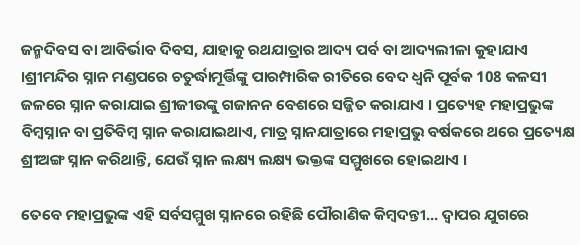ଜନ୍ମଦିବସ ବା ଆବିର୍ଭାବ ଦିବସ, ଯାହାକୁ ରଥଯାତ୍ରାର ଆଦ୍ୟ ପର୍ବ ବା ଆଦ୍ୟଲୀଳା କୁହାଯାଏ ।ଶ୍ରୀମନ୍ଦିର ସ୍ନାନ ମଣ୍ଡପରେ ଚତୁର୍ଦ୍ଧାମୂର୍ତ୍ତିଙ୍କୁ ପାରମ୍ପାରିକ ରୀତିରେ ବେଦ ଧ୍ବନି ପୂର୍ବକ 108 କଳସୀ ଜଳରେ ସ୍ନାନ କରାଯାଇ ଶ୍ରୀଜୀଉଙ୍କୁ ଗଜାନନ ବେଶରେ ସଜ୍ଜିତ କରାଯାଏ । ପ୍ରତ୍ୟେହ ମହାପ୍ରଭୁଙ୍କ ବିମ୍ବସ୍ନାନ ବା ପ୍ରତିବିମ୍ବ ସ୍ନାନ କରାଯାଇଥାଏ, ମାତ୍ର ସ୍ନାନଯାତ୍ରାରେ ମହାପ୍ରଭୁ ବର୍ଷକରେ ଥରେ ପ୍ରତ୍ୟେକ୍ଷ ଶ୍ରୀଅଙ୍ଗ ସ୍ନାନ କରିଥାନ୍ତି, ଯେଉଁ ସ୍ନାନ ଲକ୍ଷ୍ୟ ଲକ୍ଷ୍ୟ ଭକ୍ତଙ୍କ ସମ୍ମୁଖରେ ହୋଇଥାଏ ।

ତେବେ ମହାପ୍ରଭୁଙ୍କ ଏହି ସର୍ବସମ୍ମୁଖ ସ୍ନାନରେ ରହିଛି ପୌରାଣିକ କିମ୍ବଦନ୍ତୀ... ଦ୍ବାପର ଯୁଗରେ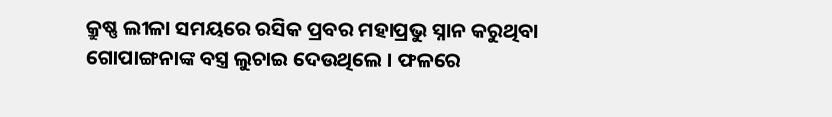କ୍ରୁଷ୍ଣ ଲୀଳା ସମୟରେ ରସିକ ପ୍ରବର ମହାପ୍ରଭୁ ସ୍ନାନ କରୁଥିବା ଗୋପାଙ୍ଗନାଙ୍କ ବସ୍ତ୍ର ଲୁଚାଇ ଦେଉଥିଲେ । ଫଳରେ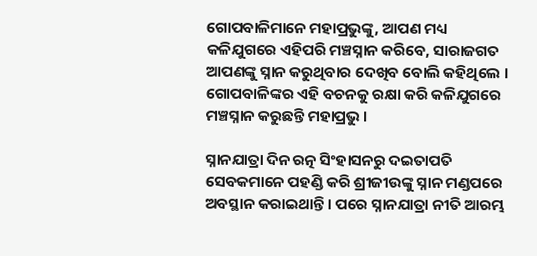ଗୋପବାଳିମାନେ ମହାପ୍ରଭୁଙ୍କୁ, ଆପଣ ମଧ୍ୟ କଳିଯୁଗରେ ଏହିପରି ମଞ୍ଚସ୍ନାନ କରିବେ, ସାରାଜଗତ ଆପଣଙ୍କୁ ସ୍ନାନ କରୁଥିବାର ଦେଖିବ ବୋଲି କହିଥିଲେ । ଗୋପବାଳିଙ୍କର ଏହି ବଚନକୁ ରକ୍ଷା କରି କଳିଯୁଗରେ ମଞ୍ଚସ୍ନାନ କରୁଛନ୍ତି ମହାପ୍ରଭୁ ।

ସ୍ନାନଯାତ୍ରା ଦିନ ରତ୍ନ ସିଂହାସନରୁ ଦଇତାପତି ସେବକମାନେ ପହଣ୍ଡି କରି ଶ୍ରୀଜୀଉଙ୍କୁ ସ୍ନାନ ମଣ୍ଡପରେ ଅବସ୍ଥାନ କରାଇଥାନ୍ତି । ପରେ ସ୍ନାନଯାତ୍ରା ନୀତି ଆରମ୍ଭ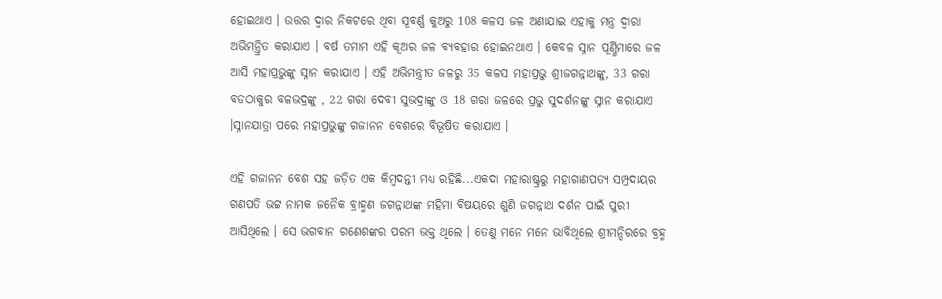ହୋଇଥାଏ । ଉତ୍ତର ଦ୍ବାର ନିକଟରେ ଥିବା ସୂବର୍ଣ୍ଣ କୁଅରୁ 108 କଳସ ଜଳ ଅଣାଯାଇ ଏହାକୁ ମନ୍ତ୍ର ଦ୍ବାରା ଅଭିମନ୍ତ୍ରିତ କରାଯାଏ । ବର୍ଷ ତମାମ ଏହି କୂଅର ଜଳ ବ୍ୟବହାର ହୋଇନଥାଏ । କେବଳ ସ୍ନାନ ପୂର୍ଣ୍ଣିମାରେ ଜଳ ଆସି ମହାପ୍ରଭୁଙ୍କୁ ସ୍ନାନ କରାଯାଏ । ଏହି ଅଭିମନ୍ତ୍ରୀତ ଜଳରୁ 35 କଳସ ମହାପ୍ରଭୁ ଶ୍ରୀଜଗନ୍ନାଥଙ୍କୁ, 33 ଗରା ବଡଠାକୁର ବଳଭଦ୍ରଙ୍କୁ , 22 ଗରା ଦେବୀ ସୁଭଦ୍ରାଙ୍କୁ ଓ 18 ଗରା ଜଳରେ ପ୍ରଭୁ ସୁଦର୍ଶନଙ୍କୁ ସ୍ନାନ କରାଯାଏ ।ସ୍ନାନଯାତ୍ରା ପରେ ମହାପ୍ରଭୁଙ୍କୁ ଗଜାନନ ବେଶରେ ବିଭୂଷିତ କରାଯାଏ ।

ଏହି ଗଜାନନ ବେଶ ସହ ଜଡ଼ିତ ଏକ କିମ୍ବଦନ୍ତୀ ମଧ୍ୟ ରହିଛି...ଏକଦା ମହାରାଷ୍ଟ୍ରରୁ ମହାଗାଣପତ୍ୟ ସମ୍ପ୍ରଦାୟର ଗଣପତି ଭଟ୍ଟ ନାମକ ଜନୈକ ବ୍ରାହ୍ମଣ ଜଗନ୍ନାଥଙ୍କ ମହିମା ବିଷୟରେ ଶୁଣି ଜଗନ୍ନାଥ ଦର୍ଶନ ପାଇଁ ପୁରୀ ଆସିଥିଲେ । ସେ ଭଗବାନ ଗଣେଶଙ୍କର ପରମ ଭକ୍ତ ଥିଲେ । ତେଣୁ ମନେ ମନେ ଭାବିଥିଲେ ଶ୍ରୀମନ୍ଦିରରେ ବ୍ରହ୍ମ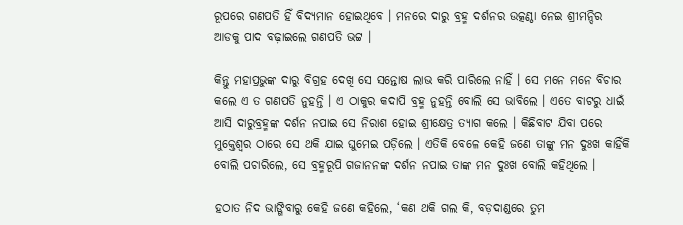ରୂପରେ ଗଣପତି ହିଁ ବିଦ୍ୟମାନ ହୋଇଥିବେ । ମନରେ ଦାରୁ ବ୍ରହ୍ମ ଦର୍ଶନର ଉତ୍କଣ୍ଠା ନେଇ ଶ୍ରୀମନ୍ଦିର ଆଡକୁ ପାଦ ବଢ଼ାଇଲେ ଗଣପତି ଭଟ୍ଟ ।

କିନ୍ତୁ ମହାପ୍ରଭୁଙ୍କ ଦାରୁ ବିଗ୍ରହ ଦେଖି ସେ ସନ୍ତୋଷ ଲାଭ କରି ପାରିଲେ ନାହିଁ । ସେ ମନେ ମନେ ବିଚାର କଲେ ଏ ତ ଗଣପତି ନୁହନ୍ତି । ଏ ଠାକୁର କଦାପି ବ୍ରହ୍ମ ନୁହନ୍ତି ବୋଲି ସେ ଭାବିଲେ । ଏତେ ବାଟରୁ ଧାଇଁ ଆସି ଦାରୁବ୍ରହ୍ମଙ୍କ ଦର୍ଶନ ନପାଇ ସେ ନିରାଶ ହୋଇ ଶ୍ରୀକ୍ଷେତ୍ର ତ୍ୟାଗ କଲେ । କିଛିବାଟ ଯିବା ପରେ ମୁକ୍ତେଶ୍ବର ଠାରେ ସେ ଥକି ଯାଇ ଘୁମେଇ ପଡ଼ିଲେ । ଏତିକି ବେଳେ କେହି ଜଣେ ତାଙ୍କୁ ମନ ଦୁଃଖ କାହିଁକି ବୋଲି ପଚାରିଲେ, ସେ ବ୍ରହ୍ମରୂପି ଗଜାନନଙ୍କ ଦର୍ଶନ ନପାଇ ତାଙ୍କ ମନ ଦୁଃଖ ବୋଲି କହିଥିଲେ ।

ହଠାତ ନିଦ ଭାଙ୍ଗିବାରୁ କେହି ଜଣେ କହିଲେ, ‘କଣ ଥକି ଗଲ କି, ବଡ଼ଦାଣ୍ଡରେ ତୁମ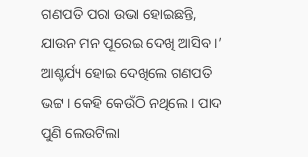ଗଣପତି ପରା ଉଭା ହୋଇଛନ୍ତି, ଯାଉନ ମନ ପୂରେଇ ଦେଖି ଆସିବ ।’ ଆଶ୍ଚର୍ଯ୍ୟ ହୋଇ ଦେଖିଲେ ଗଣପତି ଭଟ୍ଟ । କେହି କେଉଁଠି ନଥିଲେ । ପାଦ ପୁଣି ଲେଉଟିଲା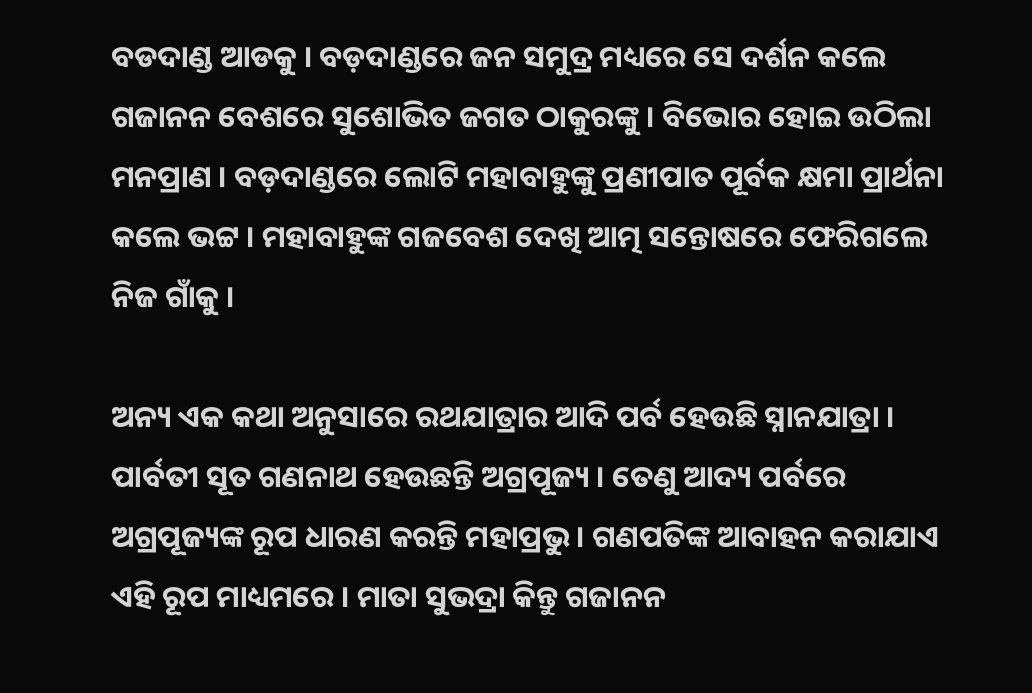ବଡଦାଣ୍ଡ ଆଡକୁ । ବଡ଼ଦାଣ୍ଡରେ ଜନ ସମୁଦ୍ର ମଧ୍ୟରେ ସେ ଦର୍ଶନ କଲେ ଗଜାନନ ବେଶରେ ସୁଶୋଭିତ ଜଗତ ଠାକୁରଙ୍କୁ । ବିଭୋର ହୋଇ ଉଠିଲା ମନପ୍ରାଣ । ବଡ଼ଦାଣ୍ଡରେ ଲୋଟି ମହାବାହୁଙ୍କୁ ପ୍ରଣୀପାତ ପୂର୍ବକ କ୍ଷମା ପ୍ରାର୍ଥନା କଲେ ଭଟ୍ଟ । ମହାବାହୁଙ୍କ ଗଜବେଶ ଦେଖି ଆତ୍ମ ସନ୍ତୋଷରେ ଫେରିଗଲେ ନିଜ ଗାଁକୁ ।

ଅନ୍ୟ ଏକ କଥା ଅନୁସାରେ ରଥଯାତ୍ରାର ଆଦି ପର୍ବ ହେଉଛି ସ୍ନାନଯାତ୍ରା । ପାର୍ବତୀ ସୂତ ଗଣନାଥ ହେଉଛନ୍ତି ଅଗ୍ରପୂଜ୍ୟ । ତେଣୁ ଆଦ୍ୟ ପର୍ବରେ ଅଗ୍ରପୂଜ୍ୟଙ୍କ ରୂପ ଧାରଣ କରନ୍ତି ମହାପ୍ରଭୁ । ଗଣପତିଙ୍କ ଆବାହନ କରାଯାଏ ଏହି ରୂପ ମାଧ୍ୟମରେ । ମାତା ସୁଭଦ୍ରା କିନ୍ତୁ ଗଜାନନ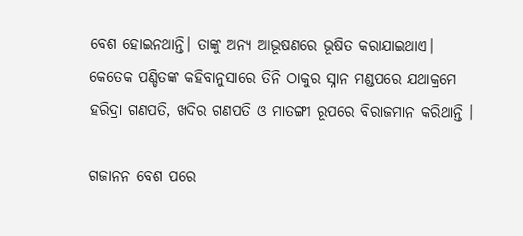ବେଶ ହୋଇନଥାନ୍ତି। ତାଙ୍କୁ ଅନ୍ୟ ଆଭୂଷଣରେ ଭୂଷିତ କରାଯାଇଥାଏ। କେତେକ ପଣ୍ଡିତଙ୍କ କହିବାନୁସାରେ ତିନି ଠାକୁର ସ୍ନାନ ମଣ୍ଡପରେ ଯଥାକ୍ରମେ ହରିଦ୍ରା ଗଣପତି, ଖଦିର ଗଣପତି ଓ ମାତଙ୍ଗୀ ରୂପରେ ବିରାଜମାନ କରିଥାନ୍ତି ।

ଗଜାନନ ବେଶ ପରେ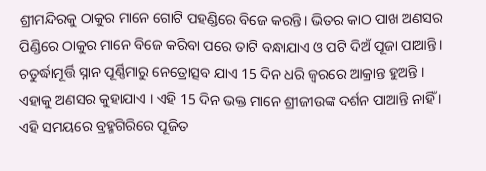ଶ୍ରୀମନ୍ଦିରକୁ ଠାକୁର ମାନେ ଗୋଟି ପହଣ୍ଡିରେ ବିଜେ କରନ୍ତି। ଭିତର କାଠ ପାଖ ଅଣସର ପିଣ୍ଡିରେ ଠାକୁର ମାନେ ବିଜେ କରିବା ପରେ ତାଟି ବନ୍ଧାଯାଏ ଓ ପଟି ଦିଅଁ ପୂଜା ପାଆନ୍ତି। ଚତୁର୍ଦ୍ଧାମୂର୍ତ୍ତି ସ୍ନାନ ପୂର୍ଣ୍ଣିମାରୁ ନେତ୍ରୋତ୍ସବ ଯାଏ 15 ଦିନ ଧରି ଜ୍ବରରେ ଆକ୍ରାନ୍ତ ହୁଅନ୍ତି । ଏହାକୁ ଅଣସର କୁହାଯାଏ । ଏହି 15 ଦିନ ଭକ୍ତ ମାନେ ଶ୍ରୀଜୀଉଙ୍କ ଦର୍ଶନ ପାଆନ୍ତି ନାହିଁ । ଏହି ସମୟରେ ବ୍ରହ୍ମଗିରିରେ ପୂଜିତ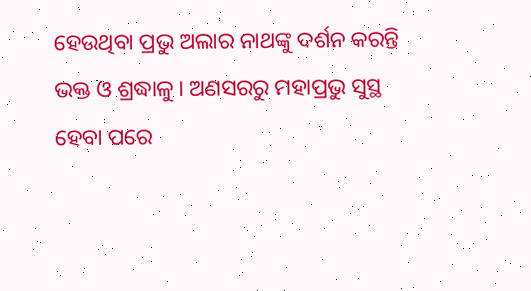ହେଉଥିବା ପ୍ରଭୁ ଅଲାର ନାଥଙ୍କୁ ଦର୍ଶନ କରନ୍ତି ଭକ୍ତ ଓ ଶ୍ରଦ୍ଧାଳୁ। ଅଣସରରୁ ମହାପ୍ରଭୁ ସୁସ୍ଥ ହେବା ପରେ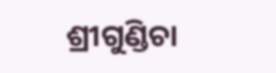ଶ୍ରୀଗୁଣ୍ଡିଚା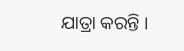ଯାତ୍ରା କରନ୍ତି ।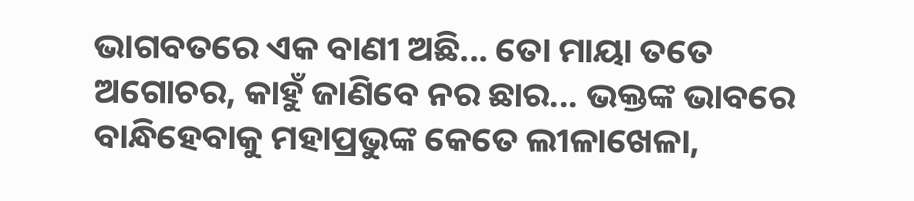ଭାଗବତରେ ଏକ ବାଣୀ ଅଛି... ତୋ ମାୟା ତତେ ଅଗୋଚର, କାହୁଁ ଜାଣିବେ ନର ଛାର... ଭକ୍ତଙ୍କ ଭାବରେ ବାନ୍ଧିହେବାକୁ ମହାପ୍ରଭୁଙ୍କ କେତେ ଲୀଳାଖେଳା,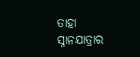ତାହା ସ୍ନାନଯାତ୍ରାର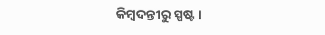କିମ୍ବଦନ୍ତୀରୁ ସ୍ପଷ୍ଟ ।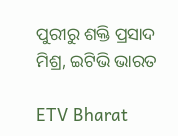ପୁରୀରୁ ଶକ୍ତି ପ୍ରସାଦ ମିଶ୍ର, ଇଟିଭି ଭାରତ

ETV Bharat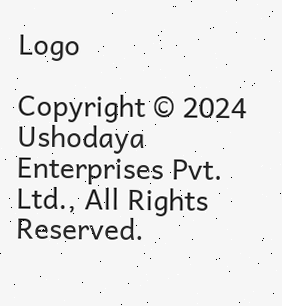Logo

Copyright © 2024 Ushodaya Enterprises Pvt. Ltd., All Rights Reserved.